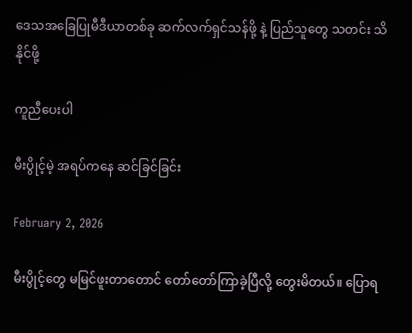ဒေသအခြေပြုမီဒီယာတစ်ခု ဆက်လက်ရှင်သန်ဖို့ နဲ့ ပြည်သူတွေ သတင်း သိနိုင်ဖို့

ကူညီပေးပါ

မီးပွိုင့်မဲ့ အရပ်ကနေ ဆင်ခြင်ခြင်း

February 2, 2026

မီးပွိုင့်တွေ မမြင်ဖူးတာတောင် တော်တော်ကြာခဲ့ပြီလို့ တွေးမိတယ်။ ပြောရ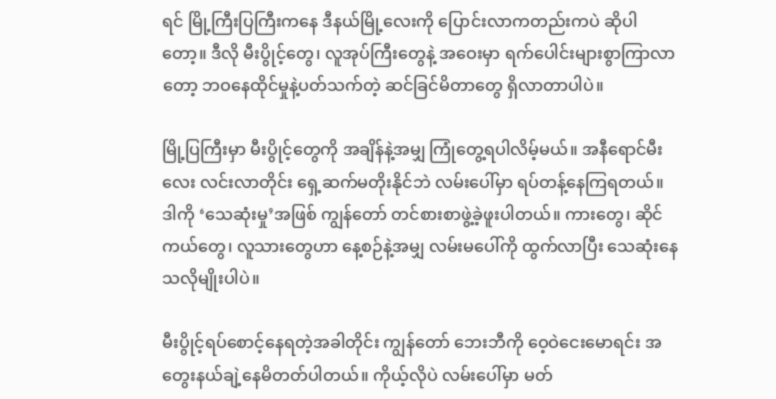ရင် မြို့ကြီးပြကြီးကနေ ဒီနယ်မြို့လေးကို ပြောင်းလာကတည်းကပဲ ဆိုပါတော့။ ဒီလို မီးပွိုင့်တွေ၊ လူအုပ်ကြီးတွေနဲ့ အဝေးမှာ ရက်ပေါင်းများစွာကြာလာတော့ ဘဝနေထိုင်မှုနဲ့ပတ်သက်တဲ့ ဆင်ခြင်မိတာတွေ ရှိလာတာပါပဲ။

မြို့ပြကြီးမှာ မီးပွိုင့်တွေကို အချိန်နဲ့အမျှ ကြုံတွေ့ရပါလိမ့်မယ်။ အနီရောင်မီးလေး လင်းလာတိုင်း ရှေ့ဆက်မတိုးနိုင်ဘဲ လမ်းပေါ်မှာ ရပ်တန့်နေကြရတယ်။ ဒါကို ‘သေဆုံးမှု’အဖြစ် ကျွန်တော် တင်စားစာဖွဲ့ခဲ့ဖူးပါတယ်။ ကားတွေ၊ ဆိုင်ကယ်တွေ၊ လူသားတွေဟာ နေ့စဉ်နဲ့အမျှ လမ်းမပေါ်ကို ထွက်လာပြီး သေဆုံးနေသလိုမျိုးပါပဲ။

မီးပွိုင့်ရပ်စောင့်နေရတဲ့အခါတိုင်း ကျွန်တော် ဘေးဘီကို ဝေ့ဝဲငေးမောရင်း အတွေးနယ်ချဲ့နေမိတတ်ပါတယ်။ ကိုယ့်လိုပဲ လမ်းပေါ်မှာ မတ်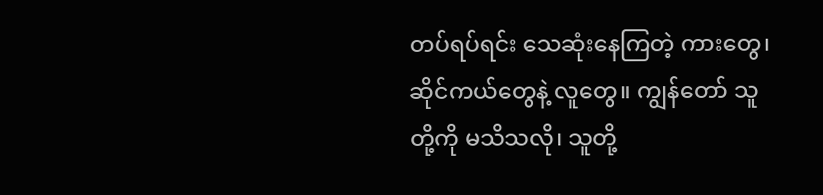တပ်ရပ်ရင်း သေဆုံးနေကြတဲ့ ကားတွေ၊ ဆိုင်ကယ်တွေနဲ့ လူတွေ။ ကျွန်တော် သူတို့ကို မသိသလို၊ သူတို့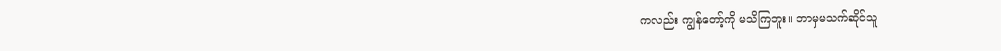ကလည်း ကျွန်တော့်ကို မသိကြဘူး။ ဘာမှမသက်ဆိုင်သူ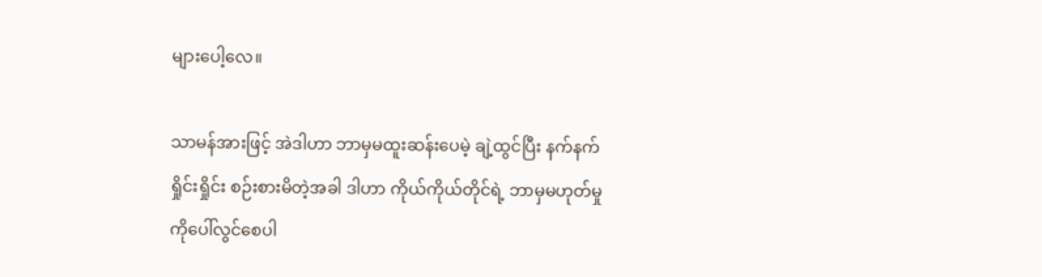များပေါ့လေ။

သာမန်အားဖြင့် အဲဒါဟာ ဘာမှမထူးဆန်းပေမဲ့ ချဲ့ထွင်ပြီး နက်နက်ရှိုင်းရှိုင်း စဉ်းစားမိတဲ့အခါ ဒါဟာ ကိုယ်ကိုယ်တိုင်ရဲ့ ဘာမှမဟုတ်မှုကိုပေါ်လွင်စေပါ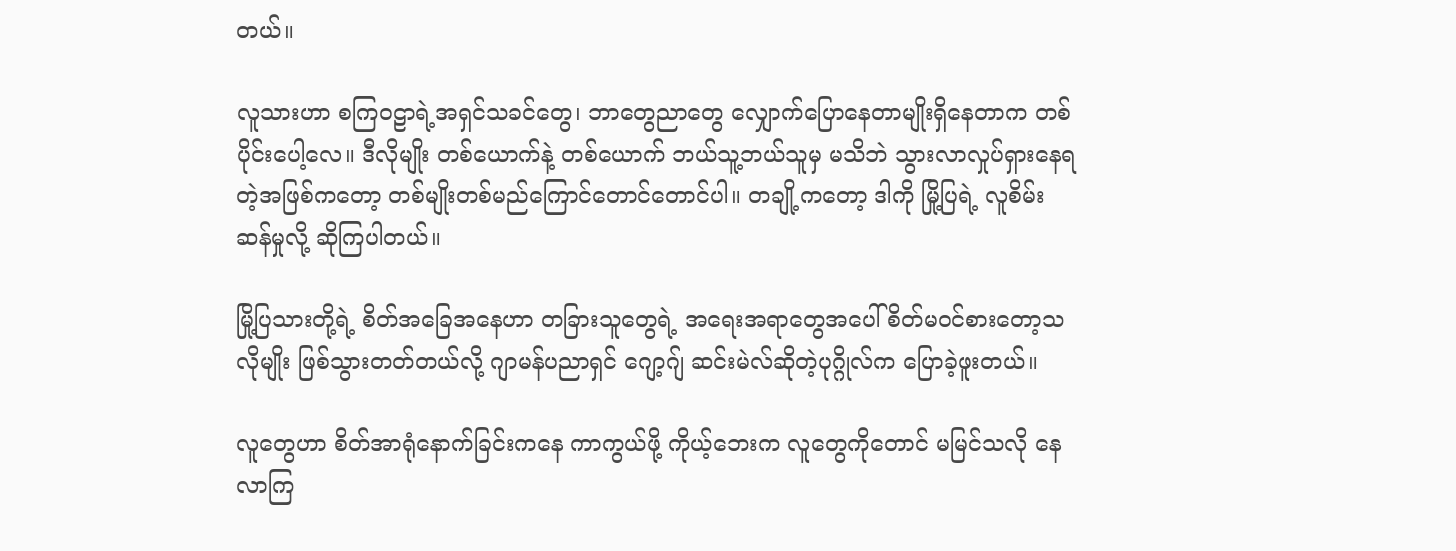တယ်။

လူသားဟာ စကြဝဠာရဲ့အရှင်သခင်တွေ၊ ဘာတွေညာတွေ လျှောက်ပြောနေတာမျိုးရှိနေတာက တစ်ပိုင်းပေါ့လေ။ ဒီလိုမျိုး တစ်ယောက်နဲ့ တစ်ယောက် ဘယ်သူ့ဘယ်သူမှ မသိဘဲ သွားလာလှုပ်ရှားနေရတဲ့အဖြစ်ကတော့ တစ်မျိုးတစ်မည်ကြောင်တောင်တောင်ပါ။ တချို့ကတော့ ဒါကို မြို့ပြရဲ့ လူစိမ်းဆန်မှုလို့ ဆိုကြပါတယ်။

မြို့ပြသားတို့ရဲ့ စိတ်အခြေအနေဟာ တခြားသူတွေရဲ့ အရေးအရာတွေအပေါ် စိတ်မဝင်စားတော့သလိုမျိုး ဖြစ်သွားတတ်တယ်လို့ ဂျာမန်ပညာရှင် ဂျော့ဂျ် ဆင်းမဲလ်ဆိုတဲ့ပုဂ္ဂိုလ်က ပြောခဲ့ဖူးတယ်။

လူတွေဟာ စိတ်အာရုံနောက်ခြင်းကနေ ကာကွယ်ဖို့ ကိုယ့်ဘေးက လူတွေကိုတောင် မမြင်သလို နေလာကြ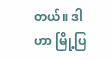တယ်။ ဒါဟာ မြို့ပြ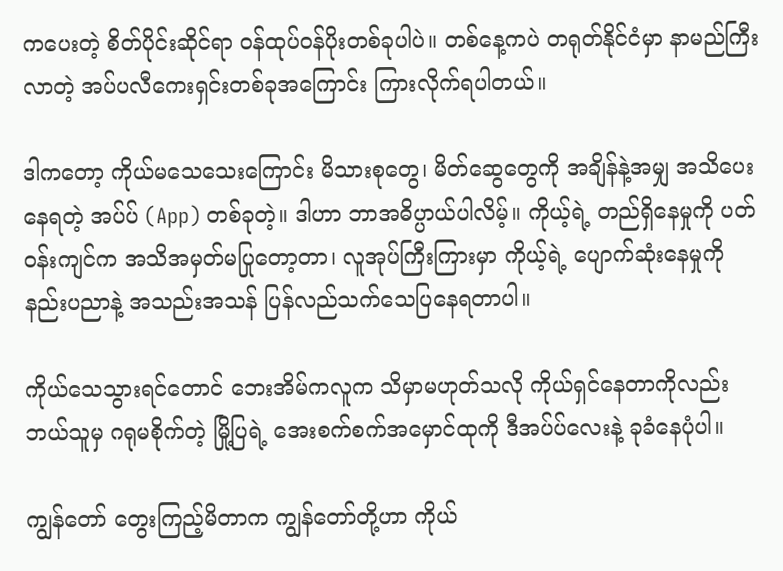ကပေးတဲ့ စိတ်ပိုင်းဆိုင်ရာ ဝန်ထုပ်ဝန်ပိုးတစ်ခုပါပဲ။ တစ်နေ့ကပဲ တရုတ်နိုင်ငံမှာ နာမည်ကြီးလာတဲ့ အပ်ပလီကေးရှင်းတစ်ခုအကြောင်း ကြားလိုက်ရပါတယ်။

ဒါကတော့ ကိုယ်မသေသေးကြောင်း မိသားစုတွေ၊ မိတ်ဆွေတွေကို အချိန်နဲ့အမျှ အသိပေးနေရတဲ့ အပ်ပ် (App) တစ်ခုတဲ့။ ဒါဟာ ဘာအဓိပ္ပာယ်ပါလိမ့်။ ကိုယ့်ရဲ့ တည်ရှိနေမှုကို ပတ်ဝန်းကျင်က အသိအမှတ်မပြုတော့တာ၊ လူအုပ်ကြီးကြားမှာ ကိုယ့်ရဲ့ ပျောက်ဆုံးနေမှုကို နည်းပညာနဲ့ အသည်းအသန် ပြန်လည်သက်သေပြနေရတာပါ။

ကိုယ်သေသွားရင်တောင် ဘေးအိမ်ကလူက သိမှာမဟုတ်သလို ကိုယ်ရှင်နေတာကိုလည်း ဘယ်သူမှ ဂရုမစိုက်တဲ့ မြို့ပြရဲ့ အေးစက်စက်အမှောင်ထုကို ဒီအပ်ပ်လေးနဲ့ ခုခံနေပုံပါ။

ကျွန်တော် တွေးကြည့်မိတာက ကျွန်တော်တို့ဟာ ကိုယ်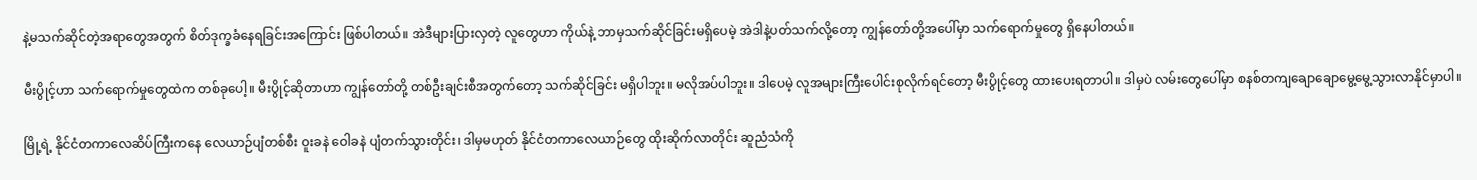နဲ့မသက်ဆိုင်တဲ့အရာတွေအတွက် စိတ်ဒုက္ခခံနေရခြင်းအကြောင်း ဖြစ်ပါတယ်။ အဲဒီများပြားလှတဲ့ လူတွေဟာ ကိုယ်နဲ့ ဘာမှသက်ဆိုင်ခြင်းမရှိပေမဲ့ အဲဒါနဲ့ပတ်သက်လို့တော့ ကျွန်တော်တို့အပေါ်မှာ သက်ရောက်မှုတွေ ရှိနေပါတယ်။

မီးပွိုင့်ဟာ သက်ရောက်မှုတွေထဲက တစ်ခုပေါ့။ မီးပွိုင့်ဆိုတာဟာ ကျွန်တော်တို့ တစ်ဦးချင်းစီအတွက်တော့ သက်ဆိုင်ခြင်း မရှိပါဘူး။ မလိုအပ်ပါဘူး။ ဒါပေမဲ့ လူအများကြီးပေါင်းစုလိုက်ရင်တော့ မီးပွိုင့်တွေ ထားပေးရတာပါ။ ဒါမှပဲ လမ်းတွေပေါ်မှာ စနစ်တကျချောချောမွေ့မွေ့သွားလာနိုင်မှာပါ။

မြို့ရဲ့ နိုင်ငံတကာလေဆိပ်ကြီးကနေ လေယာဉ်ပျံတစ်စီး ဝူးခနဲ ဝေါခနဲ ပျံတက်သွားတိုင်း၊ ဒါမှမဟုတ် နိုင်ငံတကာလေယာဉ်တွေ ထိုးဆိုက်လာတိုင်း ဆူညံသံကို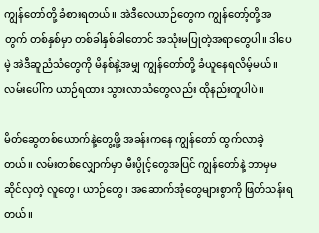ကျွန်တော်တို့ ခံစားရတယ်။ အဲဒီလေယာဉ်တွေက ကျွန်တော့်တို့အတွက် တစ်နှစ်မှာ တစ်ခါနှစ်ခါတောင် အသုံးမပြုတဲ့အရာတွေပါ။ ဒါပေမဲ့ အဲဒီဆူညံသံတွေကို မိနစ်နဲ့အမျှ ကျွန်တော်တို့ ခံယူနေရလိမ့်မယ်။ လမ်းပေါ်က ယာဉ်ရထား သွားလာသံတွေလည်း ထိုနည်းတူပါပဲ။

မိတ်ဆွေတစ်ယောက်နဲ့တွေ့ဖို့ အခန်းကနေ ကျွန်တော် ထွက်လာခဲ့တယ်။ လမ်းတစ်လျှောက်မှာ မီးပွိုင့်တွေအပြင် ကျွန်တော်နဲ့ ဘာမှမဆိုင်လှတဲ့ လူတွေ၊ ယာဉ်တွေ၊ အဆောက်အုံတွေများစွာကို ဖြတ်သန်းရတယ်။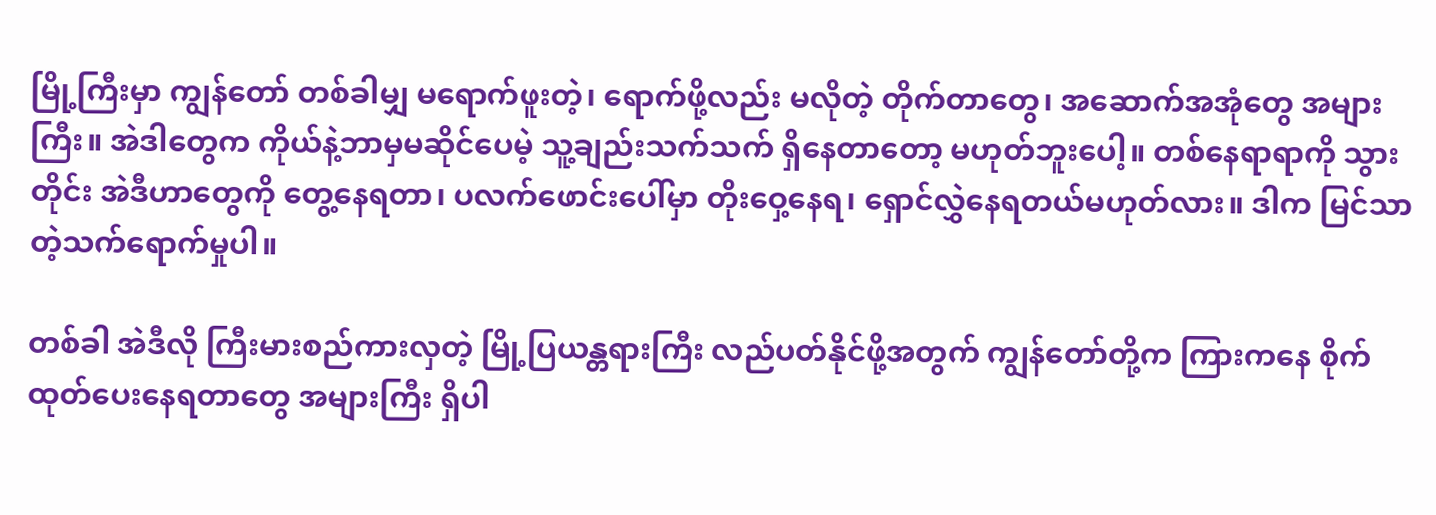မြို့ကြီးမှာ ကျွန်တော် တစ်ခါမျှ မရောက်ဖူးတဲ့၊ ရောက်ဖို့လည်း မလိုတဲ့ တိုက်တာတွေ၊ အဆောက်အအုံတွေ အများကြီး။ အဲဒါတွေက ကိုယ်နဲ့ဘာမှမဆိုင်ပေမဲ့ သူ့ချည်းသက်သက် ရှိနေတာတော့ မဟုတ်ဘူးပေါ့။ တစ်နေရာရာကို သွားတိုင်း အဲဒီဟာတွေကို တွေ့နေရတာ၊ ပလက်ဖောင်းပေါ်မှာ တိုးဝှေ့နေရ၊ ရှောင်လွှဲနေရတယ်မဟုတ်လား။ ဒါက မြင်သာတဲ့သက်ရောက်မှုပါ။

တစ်ခါ အဲဒီလို ကြီးမားစည်ကားလှတဲ့ မြို့ပြယန္တရားကြီး လည်ပတ်နိုင်ဖို့အတွက် ကျွန်တော်တို့က ကြားကနေ စိုက်ထုတ်ပေးနေရတာတွေ အများကြီး ရှိပါ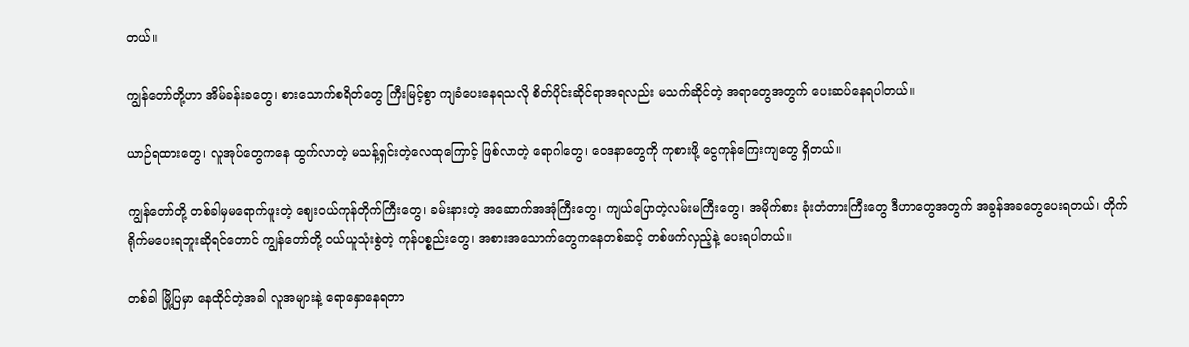တယ်။

ကျွန်တော်တို့ဟာ အိမ်ခန်းခတွေ၊ စားသောက်စရိတ်တွေ ကြီးမြင့်စွာ ကျခံပေးနေရသလို စိတ်ပိုင်းဆိုင်ရာအရလည်း မသက်ဆိုင်တဲ့ အရာတွေအတွက် ပေးဆပ်နေရပါတယ်။

ယာဉ်ရထားတွေ၊ လူအုပ်တွေကနေ ထွက်လာတဲ့ မသန့်ရှင်းတဲ့လေထုကြောင့် ဖြစ်လာတဲ့ ရောဂါတွေ၊ ဝေဒနာတွေကို ကုစားဖို့ ငွေကုန်ကြေးကျတွေ ရှိတယ်။

ကျွန်တော်တို့ တစ်ခါမှမရောက်ဖူးတဲ့ ဈေးဝယ်ကုန်တိုက်ကြီးတွေ၊ ခမ်းနားတဲ့ အဆောက်အအုံကြီးတွေ၊ ကျယ်ပြောတဲ့လမ်းမကြီးတွေ၊ အမိုက်စား ခုံးတံတားကြီးတွေ ဒီဟာတွေအတွက် အခွန်အခတွေပေးရတယ်၊ တိုက်ရိုက်မပေးရဘူးဆိုရင်တောင် ကျွန်တော်တို့ ဝယ်ယူသုံးစွဲတဲ့ ကုန်ပစ္စည်းတွေ၊ အစားအသောက်တွေကနေတစ်ဆင့် တစ်ဖက်လှည့်နဲ့ ပေးရပါတယ်။

တစ်ခါ မြို့ပြမှာ နေထိုင်တဲ့အခါ လူအများနဲ့ ရောနှောနေရတာ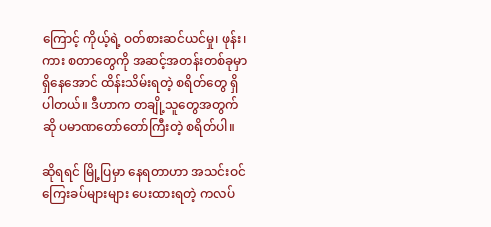ကြောင့် ကိုယ့်ရဲ့ ဝတ်စားဆင်ယင်မှု၊ ဖုန်း၊ ကား စတာတွေကို အဆင့်အတန်းတစ်ခုမှာ ရှိနေအောင် ထိန်းသိမ်းရတဲ့ စရိတ်တွေ ရှိပါတယ်။ ဒီဟာက တချို့သူတွေအတွက်ဆို ပမာဏတော်တော်ကြီးတဲ့ စရိတ်ပါ။

ဆိုရရင် မြို့ပြမှာ နေရတာဟာ အသင်းဝင်ကြေးခပ်များများ ပေးထားရတဲ့ ကလပ်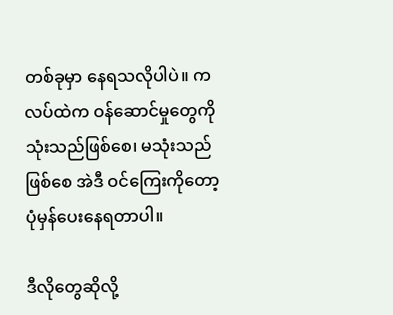တစ်ခုမှာ နေရသလိုပါပဲ။ ကလပ်ထဲက ဝန်ဆောင်မှုတွေကို သုံးသည်ဖြစ်စေ၊ မသုံးသည်ဖြစ်စေ အဲဒီ ဝင်ကြေးကိုတော့ ပုံမှန်ပေးနေရတာပါ။

ဒီလိုတွေဆိုလို့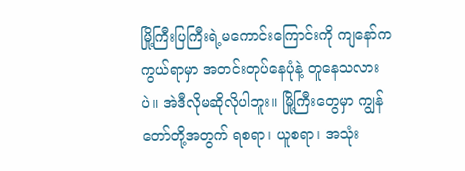မြို့ကြီးပြကြီးရဲ့မကောင်းကြောင်းကို ကျနော်က ကွယ်ရာမှာ အတင်းတုပ်နေပုံနဲ့ တူနေသလားပဲ။ အဲဒီလိုမဆိုလိုပါဘူး။ မြို့ကြီးတွေမှာ ကျွန်တော်တို့အတွက် ရစရာ၊ ယူစရာ၊ အသုံး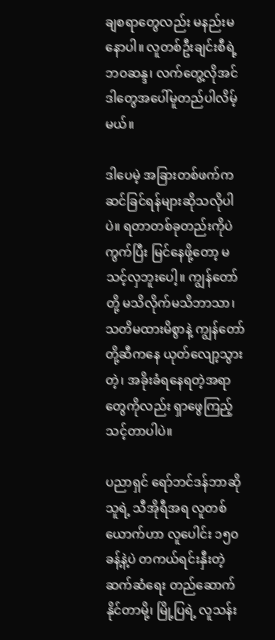ချစရာတွေလည်း မနည်းမနောပါ။ လူတစ်ဦးချင်းစီရဲ့ ဘဝဆန္ဒ၊ လက်တွေ့လိုအင် ဒါတွေအပေါ်မူတည်ပါလိမ့်မယ်။

ဒါပေမဲ့ အခြားတစ်ဖက်က ဆင်ခြင်ရန်များဆိုသလိုပါပဲ။ ရတာတစ်ခုတည်းကိုပဲ ကွက်ပြီး မြင်နေဖို့တော့ မသင့်လှဘူးပေါ့။ ကျွန်တော်တို့ မသိလိုက်မသိဘာသာ၊ သတိမထားမိစွာနဲ့ ကျွန်တော်တို့ဆီကနေ ယုတ်လျော့သွားတဲ့၊ အခိုးခံရနေရတဲ့အရာတွေကိုလည်း ရှာဖွေကြည့်သင့်တာပါပဲ။

ပညာရှင် ရော်ဘင်ဒန်ဘာဆိုသူရဲ့ သီအိုရီအရ လူတစ်ယောက်ဟာ လူပေါင်း ၁၅၀ ခန့်နဲ့ပဲ တကယ်ရင်းနှီးတဲ့ ဆက်ဆံရေး တည်ဆောက်နိုင်တာမို့၊ မြို့ပြရဲ့ လူသန်း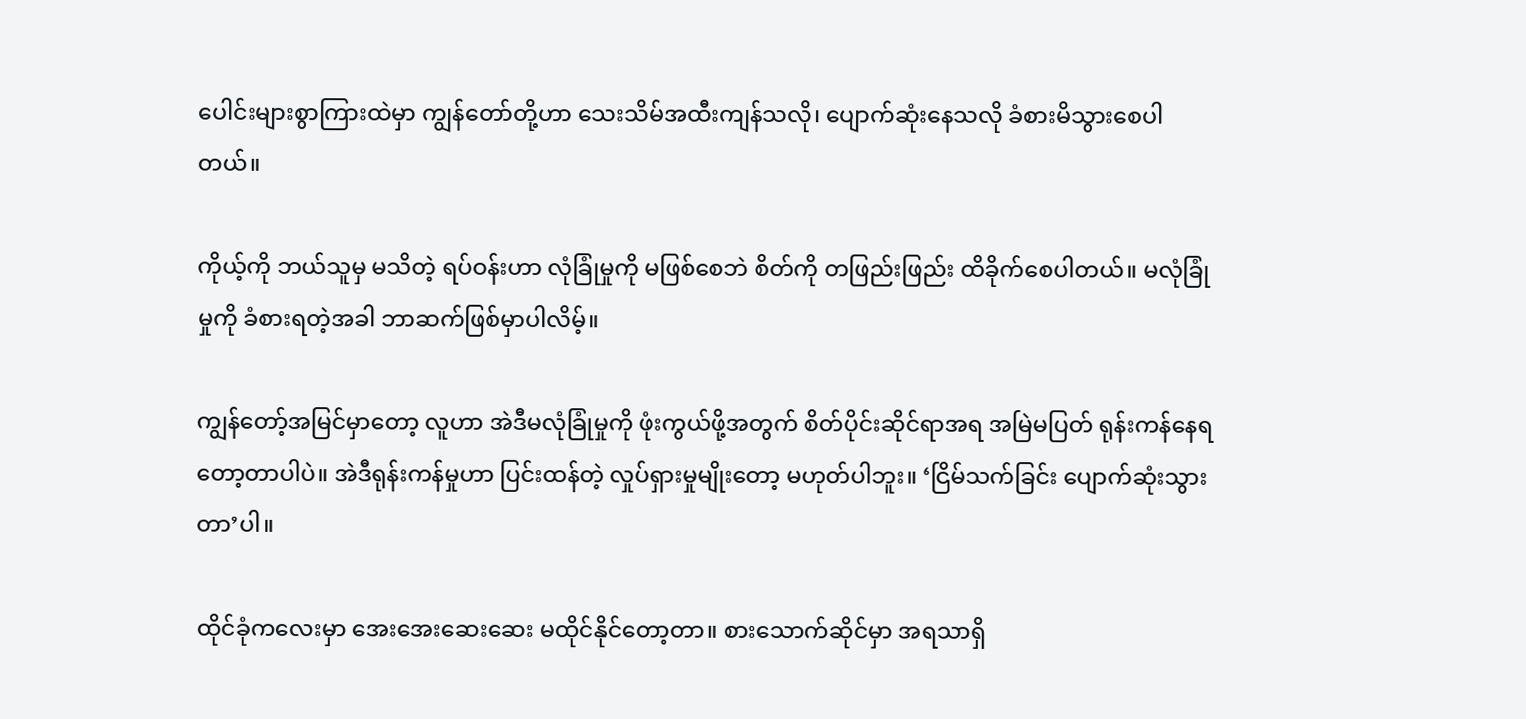ပေါင်းများစွာကြားထဲမှာ ကျွန်တော်တို့ဟာ သေးသိမ်အထီးကျန်သလို၊ ပျောက်ဆုံးနေသလို ခံစားမိသွားစေပါတယ်။

ကိုယ့်ကို ဘယ်သူမှ မသိတဲ့ ရပ်ဝန်းဟာ လုံခြုံမှုကို မဖြစ်စေဘဲ စိတ်ကို တဖြည်းဖြည်း ထိခိုက်စေပါတယ်။ မလုံခြုံမှုကို ခံစားရတဲ့အခါ ဘာဆက်ဖြစ်မှာပါလိမ့်။

ကျွန်တော့်အမြင်မှာတော့ လူဟာ အဲဒီမလုံခြုံမှုကို ဖုံးကွယ်ဖို့အတွက် စိတ်ပိုင်းဆိုင်ရာအရ အမြဲမပြတ် ရုန်းကန်နေရတော့တာပါပဲ။ အဲဒီရုန်းကန်မှုဟာ ပြင်းထန်တဲ့ လှုပ်ရှားမှုမျိုးတော့ မဟုတ်ပါဘူး။ ‘ငြိမ်သက်ခြင်း ပျောက်ဆုံးသွားတာ’ပါ။

ထိုင်ခုံကလေးမှာ အေးအေးဆေးဆေး မထိုင်နိုင်တော့တာ။ စားသောက်ဆိုင်မှာ အရသာရှိ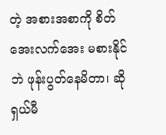တဲ့ အစားအစာကို စိတ်အေးလက်အေး မစားနိုင်ဘဲ ဖုန်းပွတ်နေမိတာ၊ ဆိုရှယ်မီ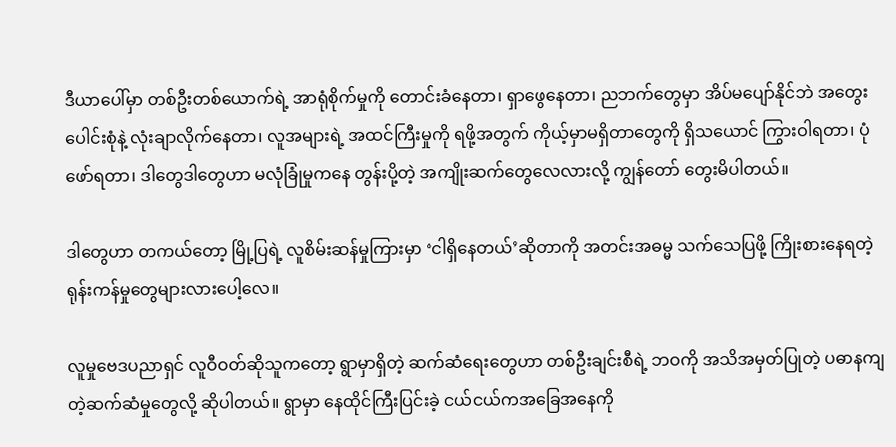ဒီယာပေါ်မှာ တစ်ဦးတစ်ယောက်ရဲ့ အာရုံစိုက်မှုကို တောင်းခံနေတာ၊ ရှာဖွေနေတာ၊ ညဘက်တွေမှာ အိပ်မပျော်နိုင်ဘဲ အတွေးပေါင်းစုံနဲ့ လုံးချာလိုက်နေတာ၊ လူအများရဲ့ အထင်ကြီးမှုကို ရဖို့အတွက် ကိုယ့်မှာမရှိတာတွေကို ရှိသယောင် ကြွားဝါရတာ၊ ပုံဖော်ရတာ၊ ဒါတွေဒါတွေဟာ မလုံခြုံမှုကနေ တွန်းပို့တဲ့ အကျိုးဆက်တွေလေလားလို့ ကျွန်တော် တွေးမိပါတယ်။

ဒါတွေဟာ တကယ်တော့ မြို့ပြရဲ့ လူစိမ်းဆန်မှုကြားမှာ ‘ငါရှိနေတယ်’ဆိုတာကို အတင်းအဓမ္မ သက်သေပြဖို့ ကြိုးစားနေရတဲ့ ရုန်းကန်မှုတွေများလားပေါ့လေ။

လူမှုဗေဒပညာရှင် လူဝီဝတ်ဆိုသူကတော့ ရွာမှာရှိတဲ့ ဆက်ဆံရေးတွေဟာ တစ်ဦးချင်းစီရဲ့ ဘဝကို အသိအမှတ်ပြုတဲ့ ပဓာနကျတဲ့ဆက်ဆံမှုတွေလို့ ဆိုပါတယ်။ ရွာမှာ နေထိုင်ကြီးပြင်းခဲ့ ငယ်ငယ်ကအခြေအနေကို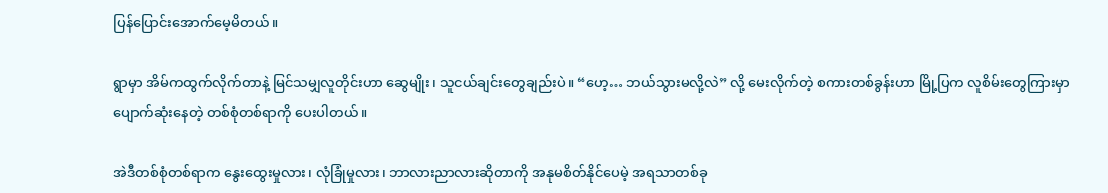ပြန်ပြောင်းအောက်မေ့မိတယ်။

ရွာမှာ အိမ်ကထွက်လိုက်တာနဲ့ မြင်သမျှလူတိုင်းဟာ ဆွေမျိုး၊ သူငယ်ချင်းတွေချည်းပဲ။ “ဟေ့… ဘယ်သွားမလို့လဲ” လို့ မေးလိုက်တဲ့ စကားတစ်ခွန်းဟာ မြို့ပြက လူစိမ်းတွေကြားမှာ ပျောက်ဆုံးနေတဲ့ တစ်စုံတစ်ရာကို ပေးပါတယ်။

အဲဒီတစ်စုံတစ်ရာက နွေးထွေးမှုလား၊ လုံခြုံမှုလား၊ ဘာလားညာလားဆိုတာကို အနုမစိတ်နိုင်ပေမဲ့ အရသာတစ်ခု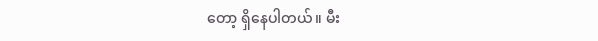တော့ ရှိနေပါတယ်။ မီး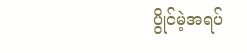ပွိုင်မဲ့အရပ်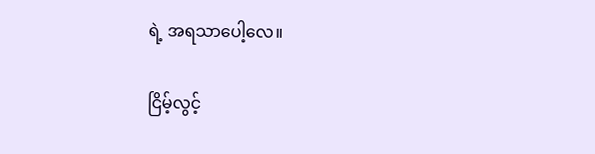ရဲ့ အရသာပေါ့လေ။

ငြိမ့်လွင့်